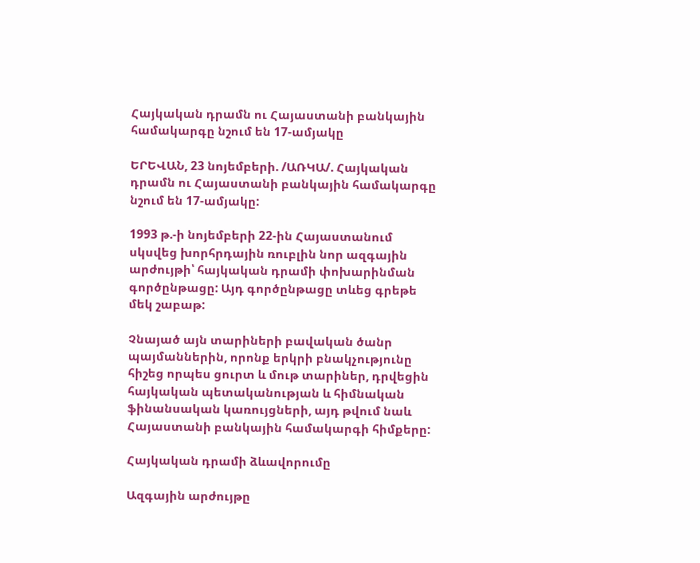Հայկական դրամն ու Հայաստանի բանկային համակարգը նշում են 17-ամյակը

ԵՐԵՎԱՆ, 23 նոյեմբերի. /ԱՌԿԱ/. Հայկական դրամն ու Հայաստանի բանկային համակարգը նշում են 17-ամյակը:

1993 թ.-ի նոյեմբերի 22-ին Հայաստանում սկսվեց խորհրդային ռուբլին նոր ազգային արժույթի՝ հայկական դրամի փոխարինման գործընթացը: Այդ գործընթացը տևեց գրեթե մեկ շաբաթ:

Չնայած այն տարիների բավական ծանր պայմաններին, որոնք երկրի բնակչությունը հիշեց որպես ցուրտ և մութ տարիներ, դրվեցին հայկական պետականության և հիմնական ֆինանսական կառույցների, այդ թվում նաև Հայաստանի բանկային համակարգի հիմքերը:

Հայկական դրամի ձևավորումը

Ազգային արժույթը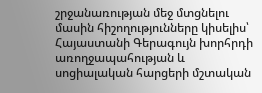շրջանառության մեջ մտցնելու մասին հիշողությունները կիսելիս՝ Հայաստանի Գերագույն խորհրդի առողջապահության և սոցիալական հարցերի մշտական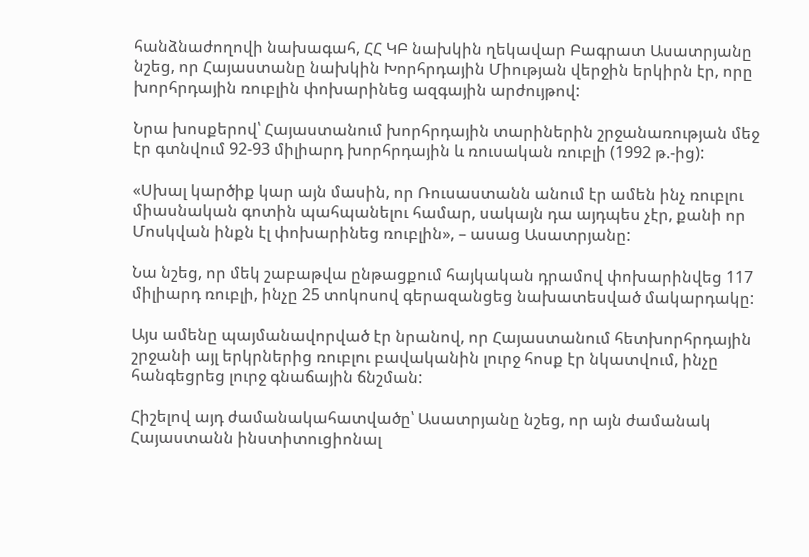հանձնաժողովի նախագահ, ՀՀ ԿԲ նախկին ղեկավար Բագրատ Ասատրյանը նշեց, որ Հայաստանը նախկին Խորհրդային Միության վերջին երկիրն էր, որը խորհրդային ռուբլին փոխարինեց ազգային արժույթով:

Նրա խոսքերով՝ Հայաստանում խորհրդային տարիներին շրջանառության մեջ էր գտնվում 92-93 միլիարդ խորհրդային և ռուսական ռուբլի (1992 թ.-ից):

«Սխալ կարծիք կար այն մասին, որ Ռուսաստանն անում էր ամեն ինչ ռուբլու միասնական գոտին պահպանելու համար, սակայն դա այդպես չէր, քանի որ Մոսկվան ինքն էլ փոխարինեց ռուբլին», – ասաց Ասատրյանը:

Նա նշեց, որ մեկ շաբաթվա ընթացքում հայկական դրամով փոխարինվեց 117 միլիարդ ռուբլի, ինչը 25 տոկոսով գերազանցեց նախատեսված մակարդակը:

Այս ամենը պայմանավորված էր նրանով, որ Հայաստանում հետխորհրդային շրջանի այլ երկրներից ռուբլու բավականին լուրջ հոսք էր նկատվում, ինչը հանգեցրեց լուրջ գնաճային ճնշման:

Հիշելով այդ ժամանակահատվածը՝ Ասատրյանը նշեց, որ այն ժամանակ Հայաստանն ինստիտուցիոնալ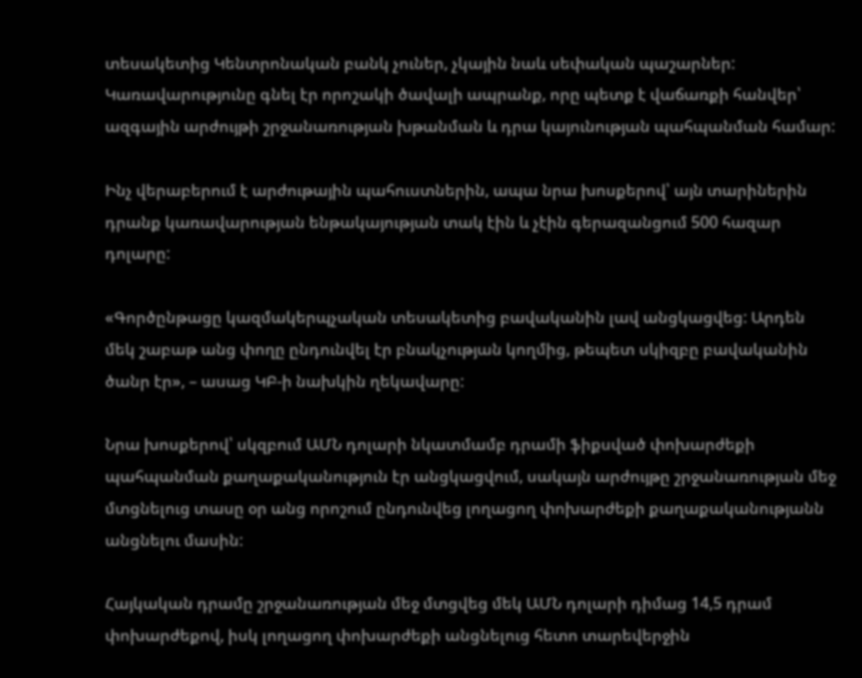տեսակետից Կենտրոնական բանկ չուներ, չկային նաև սեփական պաշարներ: Կառավարությունը գնել էր որոշակի ծավալի ապրանք, որը պետք է վաճառքի հանվեր՝ ազգային արժույթի շրջանառության խթանման և դրա կայունության պահպանման համար:

Ինչ վերաբերում է արժութային պահուստներին, ապա նրա խոսքերով՝ այն տարիներին դրանք կառավարության ենթակայության տակ էին և չէին գերազանցում 500 հազար դոլարը:

«Գործընթացը կազմակերպչական տեսակետից բավականին լավ անցկացվեց: Արդեն մեկ շաբաթ անց փողը ընդունվել էր բնակչության կողմից, թեպետ սկիզբը բավականին ծանր էր», – ասաց ԿԲ-ի նախկին ղեկավարը:

Նրա խոսքերով՝ սկզբում ԱՄՆ դոլարի նկատմամբ դրամի ֆիքսված փոխարժեքի պահպանման քաղաքականություն էր անցկացվում, սակայն արժույթը շրջանառության մեջ մտցնելուց տասը օր անց որոշում ընդունվեց լողացող փոխարժեքի քաղաքականությանն անցնելու մասին:

Հայկական դրամը շրջանառության մեջ մտցվեց մեկ ԱՄՆ դոլարի դիմաց 14,5 դրամ փոխարժեքով, իսկ լողացող փոխարժեքի անցնելուց հետո տարեվերջին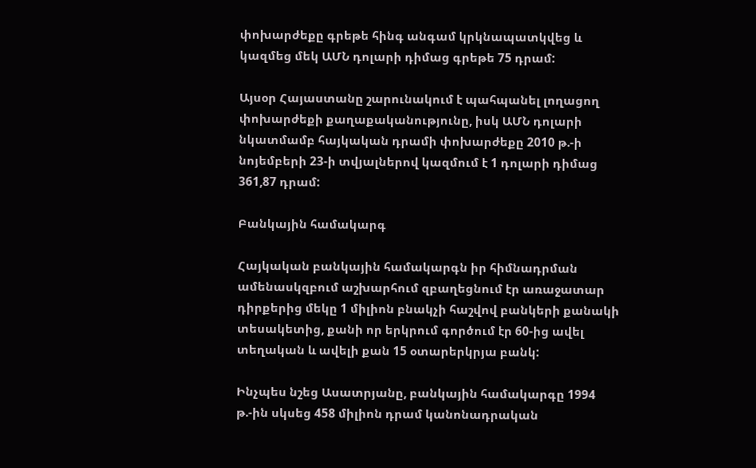փոխարժեքը գրեթե հինգ անգամ կրկնապատկվեց և կազմեց մեկ ԱՄՆ դոլարի դիմաց գրեթե 75 դրամ:

Այսօր Հայաստանը շարունակում է պահպանել լողացող փոխարժեքի քաղաքականությունը, իսկ ԱՄՆ դոլարի նկատմամբ հայկական դրամի փոխարժեքը 2010 թ.-ի նոյեմբերի 23-ի տվյալներով կազմում է 1 դոլարի դիմաց 361,87 դրամ:

Բանկային համակարգ

Հայկական բանկային համակարգն իր հիմնադրման ամենասկզբում աշխարհում զբաղեցնում էր առաջատար դիրքերից մեկը 1 միլիոն բնակչի հաշվով բանկերի քանակի տեսակետից, քանի որ երկրում գործում էր 60-ից ավել տեղական և ավելի քան 15 օտարերկրյա բանկ:

Ինչպես նշեց Ասատրյանը, բանկային համակարգը 1994 թ.-ին սկսեց 458 միլիոն դրամ կանոնադրական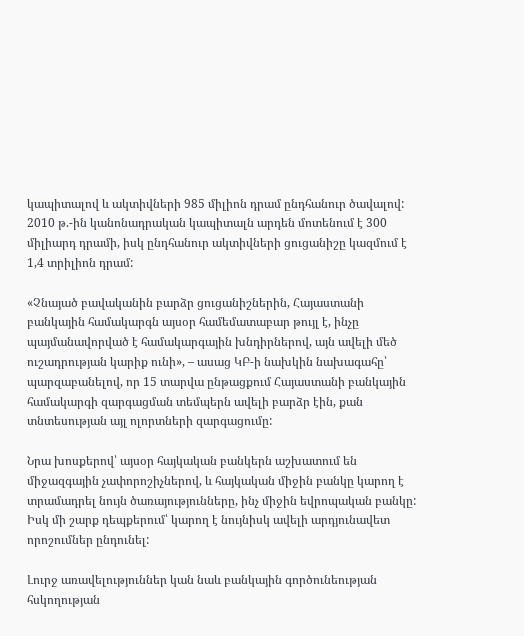կապիտալով և ակտիվների 985 միլիոն դրամ ընդհանուր ծավալով: 2010 թ.-ին կանոնադրական կապիտալն արդեն մոտենում է 300 միլիարդ դրամի, իսկ ընդհանուր ակտիվների ցուցանիշը կազմում է 1,4 տրիլիոն դրամ:

«Չնայած բավականին բարձր ցուցանիշներին, Հայաստանի բանկային համակարգն այսօր համեմատաբար թույլ է, ինչը պայմանավորված է համակարգային խնդիրներով, այն ավելի մեծ ուշադրության կարիք ունի», – ասաց ԿԲ-ի նախկին նախագահը՝ պարզաբանելով, որ 15 տարվա ընթացքում Հայաստանի բանկային համակարգի զարգացման տեմպերն ավելի բարձր էին, քան տնտեսության այլ ոլորտների զարգացումը:

Նրա խոսքերով՝ այսօր հայկական բանկերն աշխատում են միջազգային չափորոշիչներով, և հայկական միջին բանկը կարող է տրամադրել նույն ծառայությունները, ինչ միջին եվրոպական բանկը: Իսկ մի շարք դեպքերում՝ կարող է նույնիսկ ավելի արդյունավետ որոշումներ ընդունել:

Լուրջ առավելություններ կան նաև բանկային գործունեության հսկողության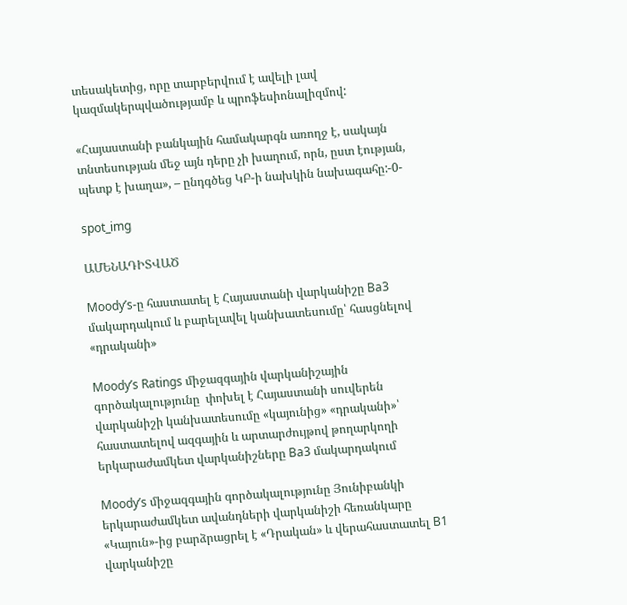տեսակետից, որը տարբերվում է ավելի լավ կազմակերպվածությամբ և պրոֆեսիոնալիզմով:

«Հայաստանի բանկային համակարգն առողջ է, սակայն տնտեսության մեջ այն դերը չի խաղում, որն, ըստ էության, պետք է խաղա», – ընդգծեց ԿԲ-ի նախկին նախագահը:-0-

spot_img

ԱՄԵՆԱԴԻՏՎԱԾ

Moody’s-ը հաստատել է Հայաստանի վարկանիշը Ba3 մակարդակում և բարելավել կանխատեսումը՝ հասցնելով «դրականի»

Moody’s Ratings միջազգային վարկանիշային գործակալությունը  փոխել է Հայաստանի սուվերեն վարկանիշի կանխատեսումը «կայունից» «դրականի»՝ հաստատելով ազգային և արտարժույթով թողարկողի երկարաժամկետ վարկանիշները Ba3 մակարդակում

Moody’s միջազգային գործակալությունը Յունիբանկի երկարաժամկետ ավանդների վարկանիշի հեռանկարը «Կայուն»-ից բարձրացրել է «Դրական» և վերահաստատել B1 վարկանիշը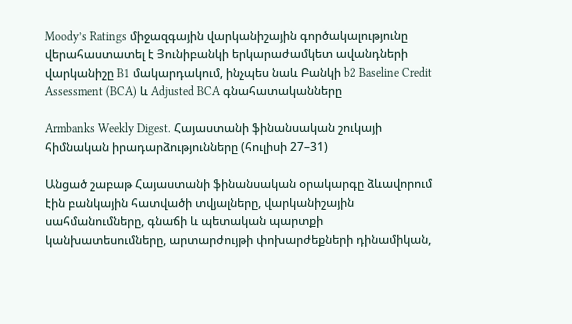Moody’s Ratings միջազգային վարկանիշային գործակալությունը վերահաստատել է Յունիբանկի երկարաժամկետ ավանդների վարկանիշը B1 մակարդակում, ինչպես նաև Բանկի b2 Baseline Credit Assessment (BCA) և Adjusted BCA գնահատականները

Armbanks Weekly Digest. Հայաստանի ֆինանսական շուկայի հիմնական իրադարձությունները (հուլիսի 27–31)

Անցած շաբաթ Հայաստանի ֆինանսական օրակարգը ձևավորում էին բանկային հատվածի տվյալները, վարկանիշային սահմանումները, գնաճի և պետական պարտքի կանխատեսումները, արտարժույթի փոխարժեքների դինամիկան,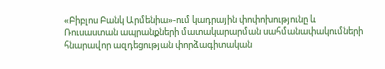«Բիբլոս Բանկ Արմենիա»-ում կադրային փոփոխությունը և Ռուսաստան ապրանքների մատակարարման սահմանափակումների հնարավոր ազդեցության փորձագիտական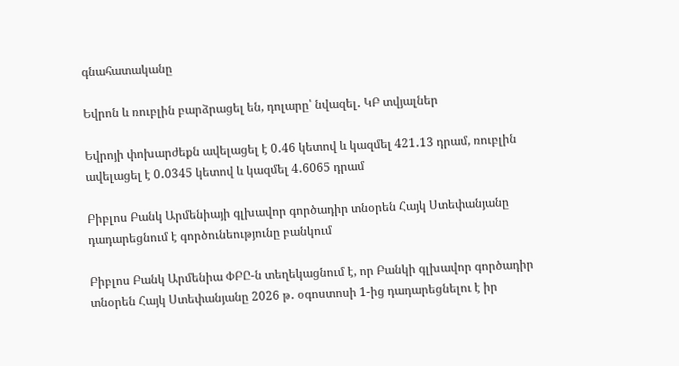գնահատականը

Եվրոն և ռուբլին բարձրացել են, դոլարը՝ նվազել․ ԿԲ տվյալներ

Եվրոյի փոխարժեքն ավելացել է 0․46 կետով և կազմել 421․13 դրամ, ռուբլին ավելացել է 0․0345 կետով և կազմել 4․6065 դրամ

Բիբլոս Բանկ Արմենիայի գլխավոր գործադիր տնօրեն Հայկ Ստեփանյանը դադարեցնում է գործունեությունը բանկում

Բիբլոս Բանկ Արմենիա ՓԲԸ-ն տեղեկացնում է, որ Բանկի գլխավոր գործադիր տնօրեն Հայկ Ստեփանյանը 2026 թ․ օգոստոսի 1-ից դադարեցնելու է իր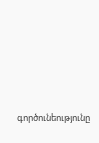գործունեությունը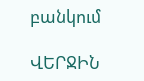բանկում

ՎԵՐՋԻՆ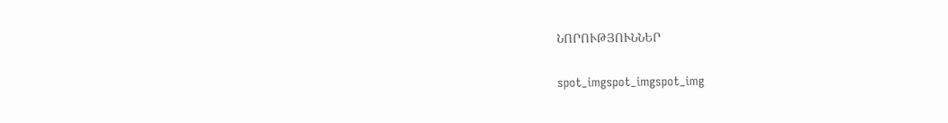ՆՈՐՈՒԹՅՈՒՆՆԵՐ

spot_imgspot_imgspot_img